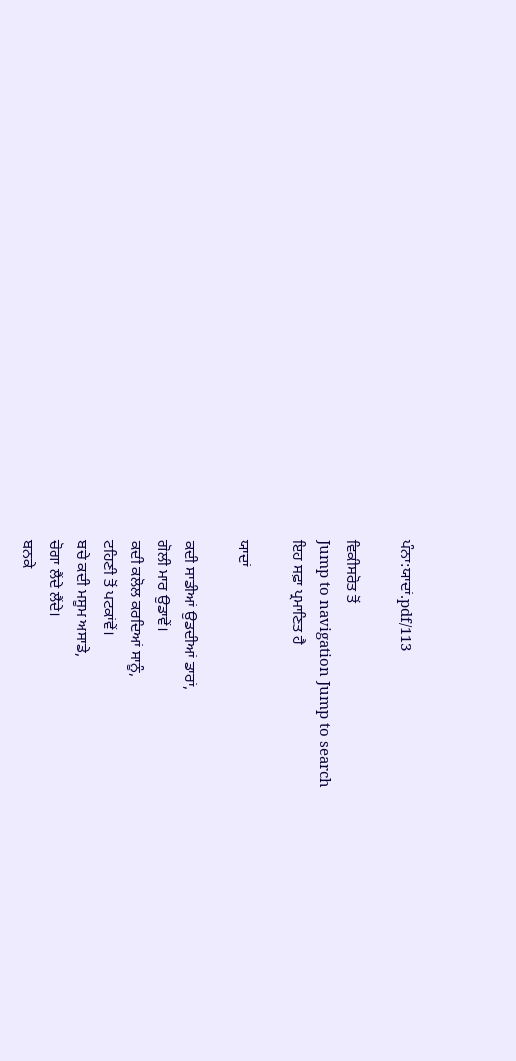ਪੰਨਾ:ਯਾਦਾਂ.pdf/113

ਵਿਕੀਸਰੋਤ ਤੋਂ
Jump to navigation Jump to search
ਇਹ ਸਫ਼ਾ ਪ੍ਰਮਾਣਿਤ ਹੈ

ਯਾਦਾਂ

ਕਦੀ ਸਾਡੀਆਂ ਉਡਦੀਆਂ ਡਾਰਾਂ,
ਗੋਲੀ ਮਾਰ ਉਡਾਵੇਂ।
ਕਦੀ ਕਲੋਲ ਕਰਦਿਆਂ ਸਾਨੂੰ,
ਟਹਿਣੀ ਤੋਂ ਪਟਕਾਂਵੇਂ।
ਬਚੇ ਕਦੀ ਮਸੂਮ ਅਸਾਡੇ,
ਚੋਗਾ ਲੈਂਦੇ ਲੈਂਦੇ।
ਬਨਕੇ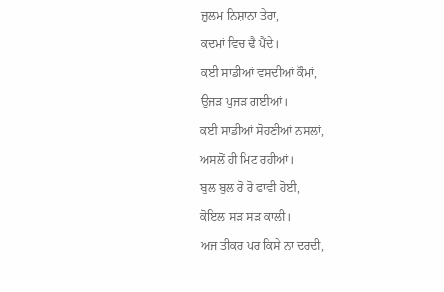ਜ਼ੁਲਮ ਨਿਸ਼ਾਨਾ ਤੇਰਾ,
ਕਦਮਾਂ ਵਿਚ ਢੈ ਪੈਂਦੇ।
ਕਈ ਸਾਡੀਆਂ ਵਸਦੀਆਂ ਕੌਮਾਂ,
ਉਜੜ ਪੁਜੜ ਗਈਆਂ।
ਕਈ ਸਾਡੀਆਂ ਸੋਹਣੀਆਂ ਨਸਲਾਂ,
ਅਸਲੋਂ ਹੀ ਮਿਟ ਰਹੀਆਂ।
ਬੁਲ ਬੁਲ ਰੋ ਰੋ ਫਾਵੀ ਹੋਈ,
ਕੋਇਲ ਸੜ ਸੜ ਕਾਲੀ।
ਅਜ ਤੀਕਰ ਪਰ ਕਿਸੇ ਨਾ ਦਰਦੀ,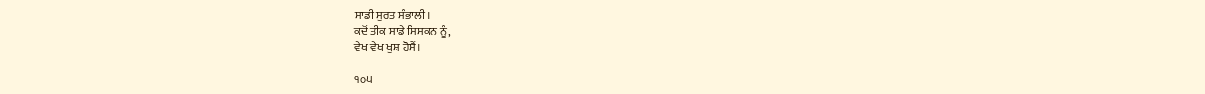ਸਾਡੀ ਸੁਰਤ ਸੰਭਾਲੀ।
ਕਦੋਂ ਤੀਕ ਸਾਡੇ ਸਿਸਕਨ ਨੂੰ,
ਵੇਖ ਵੇਖ ਖੁਸ਼ ਹੋਸੈਂ।

੧੦੫